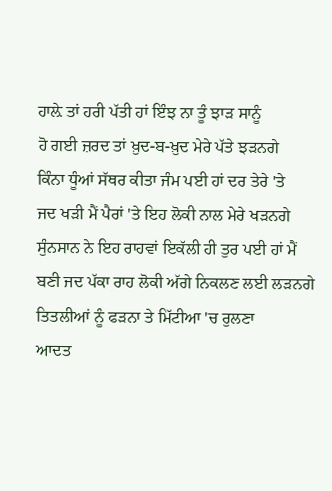ਹਾਲ਼ੇ ਤਾਂ ਹਰੀ ਪੱਤੀ ਹਾਂ ਇੰਝ ਨਾ ਤੂੰ ਝਾੜ ਸਾਨੂੰ
ਹੋ ਗਈ ਜ਼ਰਦ ਤਾਂ ਖ਼ੁਦ-ਬ-ਖ਼ੁਦ ਮੇਰੇ ਪੱਤੇ ਝੜਨਗੇ
ਕਿੰਨਾ ਧੂੰਆਂ ਸੱਥਰ ਕੀਤਾ ਜੰਮ ਪਈ ਹਾਂ ਦਰ ਤੇਰੇ 'ਤੇ
ਜਦ ਖੜੀ ਮੈਂ ਪੈਰਾਂ 'ਤੇ ਇਹ ਲੋਕੀ ਨਾਲ ਮੇਰੇ ਖੜਨਗੇ
ਸੁੰਨਸਾਨ ਨੇ ਇਹ ਰਾਹਵਾਂ ਇਕੱਲੀ ਹੀ ਤੁਰ ਪਈ ਹਾਂ ਮੈਂ
ਬਣੀ ਜਦ ਪੱਕਾ ਰਾਹ ਲੋਕੀ ਅੱਗੇ ਨਿਕਲਣ ਲਈ ਲੜਨਗੇ
ਤਿਤਲੀਆਂ ਨੂੰ ਫੜਨਾ ਤੇ ਮਿੱਟੀਆ 'ਚ ਰੁਲਣਾ
ਆਦਤ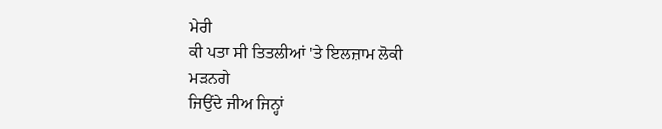ਮੇਰੀ
ਕੀ ਪਤਾ ਸੀ ਤਿਤਲੀਆਂ 'ਤੇ ਇਲਜ਼ਾਮ ਲੋਕੀ
ਮੜਨਗੇ
ਜਿਉਂਦੇ ਜੀਅ ਜਿਨ੍ਹਾਂ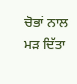ਚੋਭਾਂ ਨਾਲ ਮੜ ਦਿੱਤਾ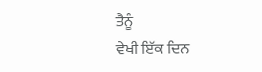ਤੈਨੂੰ
ਵੇਖੀ ਇੱਕ ਦਿਨ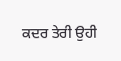ਕਦਰ ਤੇਰੀ ਉਹੀ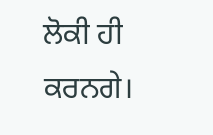ਲੋਕੀ ਹੀ ਕਰਨਗੇ।